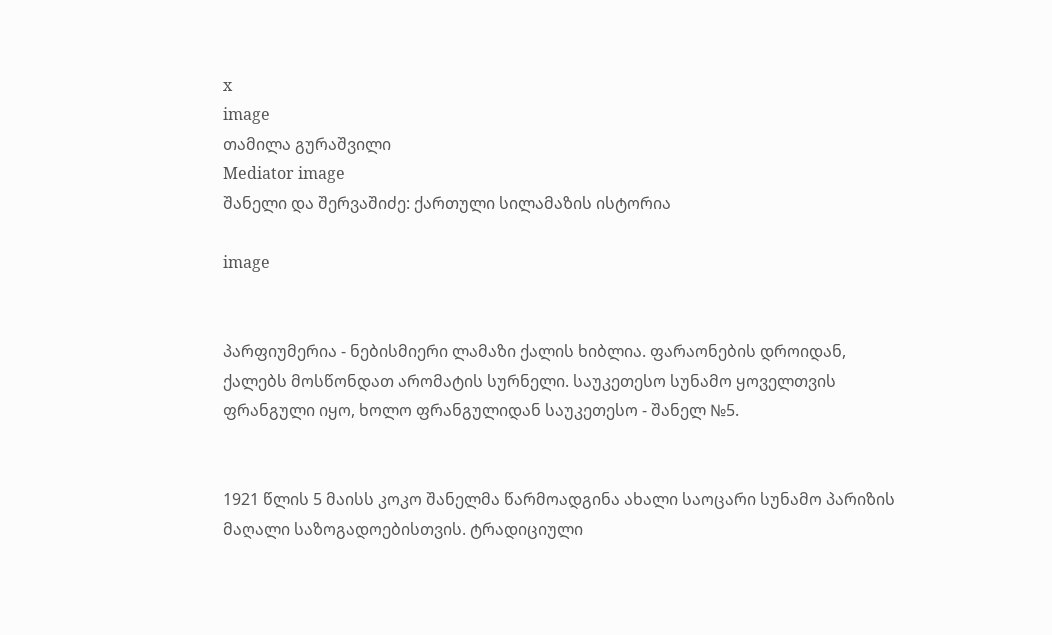x
image
თამილა გურაშვილი
Mediator image
შანელი და შერვაშიძე: ქართული სილამაზის ისტორია

image


პარფიუმერია - ნებისმიერი ლამაზი ქალის ხიბლია. ფარაონების დროიდან, ქალებს მოსწონდათ არომატის სურნელი. საუკეთესო სუნამო ყოველთვის ფრანგული იყო, ხოლო ფრანგულიდან საუკეთესო - შანელ №5.


1921 წლის 5 მაისს კოკო შანელმა წარმოადგინა ახალი საოცარი სუნამო პარიზის მაღალი საზოგადოებისთვის. ტრადიციული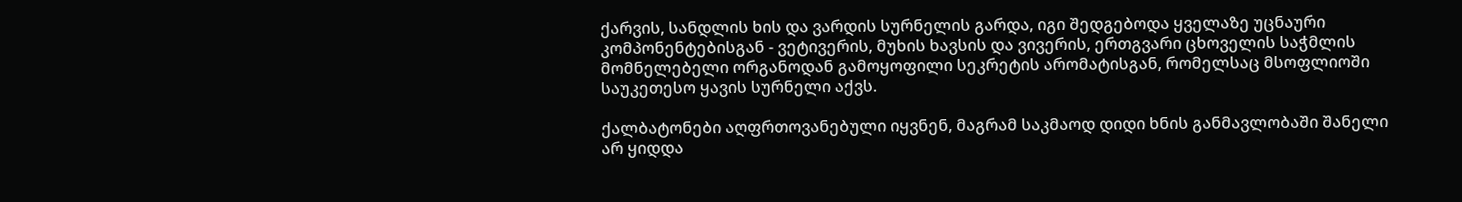ქარვის, სანდლის ხის და ვარდის სურნელის გარდა, იგი შედგებოდა ყველაზე უცნაური კომპონენტებისგან - ვეტივერის, მუხის ხავსის და ვივერის, ერთგვარი ცხოველის საჭმლის მომნელებელი ორგანოდან გამოყოფილი სეკრეტის არომატისგან, რომელსაც მსოფლიოში საუკეთესო ყავის სურნელი აქვს.

ქალბატონები აღფრთოვანებული იყვნენ, მაგრამ საკმაოდ დიდი ხნის განმავლობაში შანელი არ ყიდდა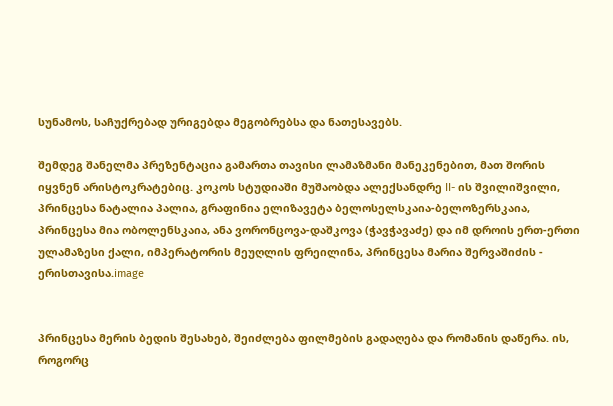სუნამოს, საჩუქრებად ურიგებდა მეგობრებსა და ნათესავებს.

შემდეგ შანელმა პრეზენტაცია გამართა თავისი ლამაზმანი მანეკენებით, მათ შორის იყვნენ არისტოკრატებიც. კოკოს სტუდიაში მუშაობდა ალექსანდრე II- ის შვილიშვილი, პრინცესა ნატალია პალია, გრაფინია ელიზავეტა ბელოსელსკაია-ბელოზერსკაია, პრინცესა მია ობოლენსკაია, ანა ვორონცოვა-დაშკოვა (ჭავჭავაძე) და იმ დროის ერთ-ერთი ულამაზესი ქალი, იმპერატორის მეუღლის ფრეილინა, პრინცესა მარია შერვაშიძის - ერისთავისა.image


პრინცესა მერის ბედის შესახებ, შეიძლება ფილმების გადაღება და რომანის დაწერა. ის, როგორც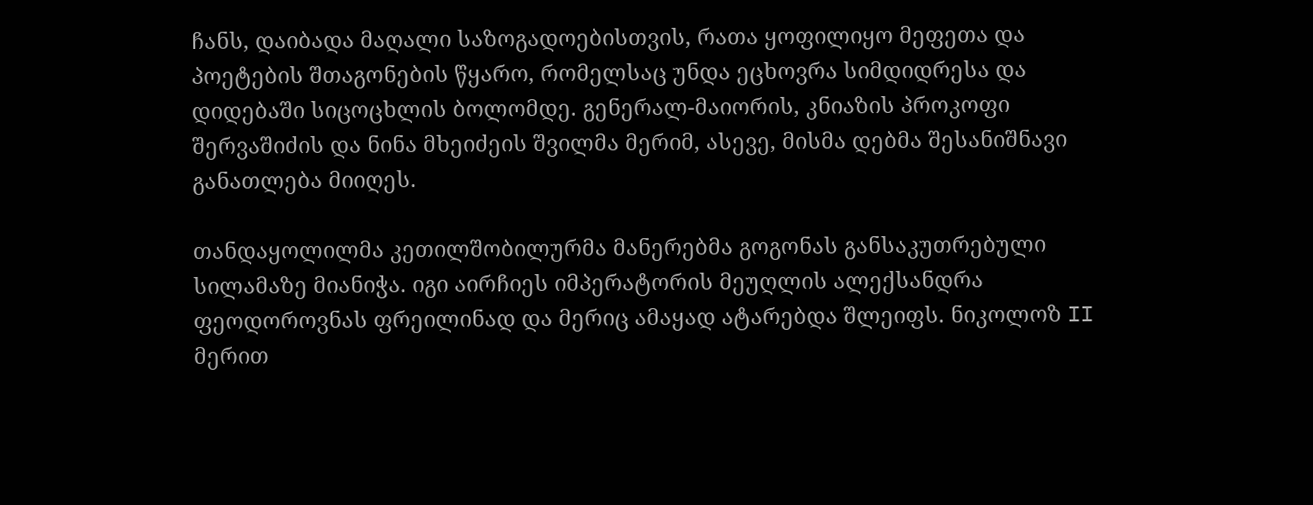ჩანს, დაიბადა მაღალი საზოგადოებისთვის, რათა ყოფილიყო მეფეთა და პოეტების შთაგონების წყარო, რომელსაც უნდა ეცხოვრა სიმდიდრესა და დიდებაში სიცოცხლის ბოლომდე. გენერალ-მაიორის, კნიაზის პროკოფი შერვაშიძის და ნინა მხეიძეის შვილმა მერიმ, ასევე, მისმა დებმა შესანიშნავი განათლება მიიღეს.

თანდაყოლილმა კეთილშობილურმა მანერებმა გოგონას განსაკუთრებული სილამაზე მიანიჭა. იგი აირჩიეს იმპერატორის მეუღლის ალექსანდრა ფეოდოროვნას ფრეილინად და მერიც ამაყად ატარებდა შლეიფს. ნიკოლოზ II მერით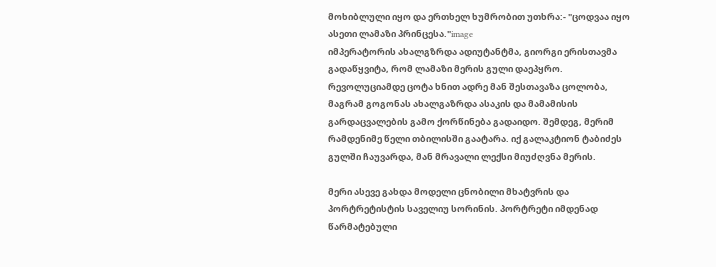მოხიბლული იყო და ერთხელ ხუმრობით უთხრა:- "ცოდვაა იყო ასეთი ლამაზი პრინცესა."image
იმპერატორის ახალგზრდა ადიუტანტმა, გიორგი ერისთავმა გადაწყვიტა, რომ ლამაზი მერის გული დაეპყრო. რევოლუციამდე ცოტა ხნით ადრე მან შესთავაზა ცოლობა, მაგრამ გოგონას ახალგაზრდა ასაკის და მამამისის გარდაცვალების გამო ქორწინება გადაიდო. შემდეგ, მერიმ რამდენიმე წელი თბილისში გაატარა. იქ გალაკტიონ ტაბიძეს გულში ჩაუვარდა, მან მრავალი ლექსი მიუძღვნა მერის.

მერი ასევე გახდა მოდელი ცნობილი მხატვრის და პორტრეტისტის საველიუ სორინის. პორტრეტი იმდენად წარმატებული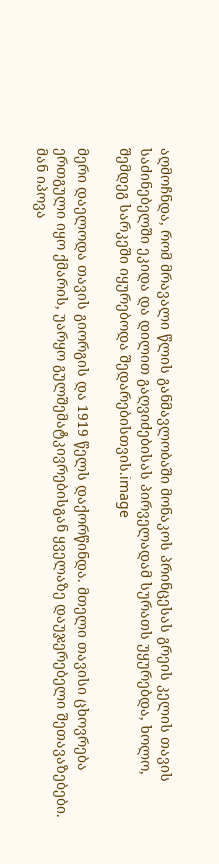აღმოჩნდა, რომ მრავალი წლის განმავლობაში მონაკოს პრინცესას გრეის კელის თავის საძინებელში ეკიდა და დილით გაღვიძებისას პირველადამ სურათს უყურებდა, ხოლო, შემდეგ სარკეში იყურებოდა შედარებისთვის.image

მერი დაელოდა თავის გიორგის და 1919 წელს დაქორწინდა. მთელი თავისი ცხოვრება ერთგული იყო ქმარის, უარყო გულშემატკივრებისგან ყველაზე დაუჯერებელი შეთავაზებები. მან იპოვა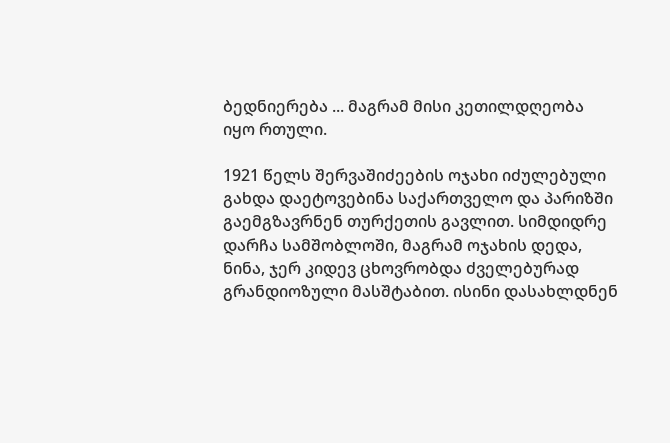ბედნიერება ... მაგრამ მისი კეთილდღეობა იყო რთული.

1921 წელს შერვაშიძეების ოჯახი იძულებული გახდა დაეტოვებინა საქართველო და პარიზში გაემგზავრნენ თურქეთის გავლით. სიმდიდრე დარჩა სამშობლოში, მაგრამ ოჯახის დედა, ნინა, ჯერ კიდევ ცხოვრობდა ძველებურად გრანდიოზული მასშტაბით. ისინი დასახლდნენ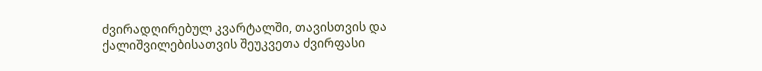ძვირადღირებულ კვარტალში, თავისთვის და ქალიშვილებისათვის შეუკვეთა ძვირფასი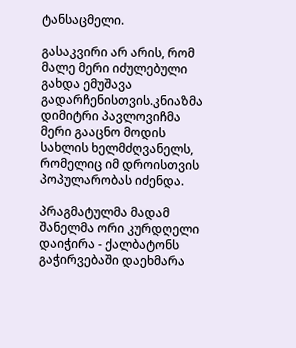ტანსაცმელი.

გასაკვირი არ არის, რომ მალე მერი იძულებული გახდა ემუშავა გადარჩენისთვის.კნიაზმა დიმიტრი პავლოვიჩმა მერი გააცნო მოდის სახლის ხელმძღვანელს, რომელიც იმ დროისთვის პოპულარობას იძენდა.

პრაგმატულმა მადამ შანელმა ორი კურდღელი დაიჭირა - ქალბატონს გაჭირვებაში დაეხმარა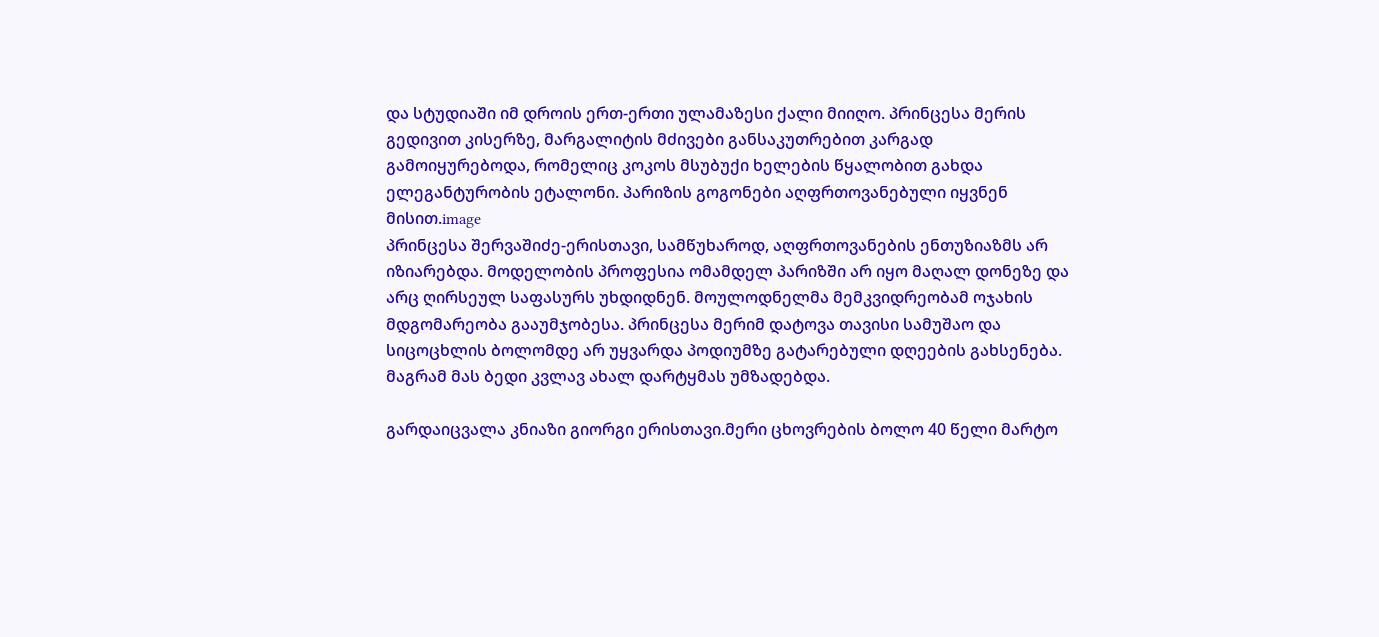და სტუდიაში იმ დროის ერთ-ერთი ულამაზესი ქალი მიიღო. პრინცესა მერის გედივით კისერზე, მარგალიტის მძივები განსაკუთრებით კარგად გამოიყურებოდა, რომელიც კოკოს მსუბუქი ხელების წყალობით გახდა ელეგანტურობის ეტალონი. პარიზის გოგონები აღფრთოვანებული იყვნენ მისით.image
პრინცესა შერვაშიძე-ერისთავი, სამწუხაროდ, აღფრთოვანების ენთუზიაზმს არ იზიარებდა. მოდელობის პროფესია ომამდელ პარიზში არ იყო მაღალ დონეზე და არც ღირსეულ საფასურს უხდიდნენ. მოულოდნელმა მემკვიდრეობამ ოჯახის მდგომარეობა გააუმჯობესა. პრინცესა მერიმ დატოვა თავისი სამუშაო და სიცოცხლის ბოლომდე არ უყვარდა პოდიუმზე გატარებული დღეების გახსენება. მაგრამ მას ბედი კვლავ ახალ დარტყმას უმზადებდა.

გარდაიცვალა კნიაზი გიორგი ერისთავი.მერი ცხოვრების ბოლო 40 წელი მარტო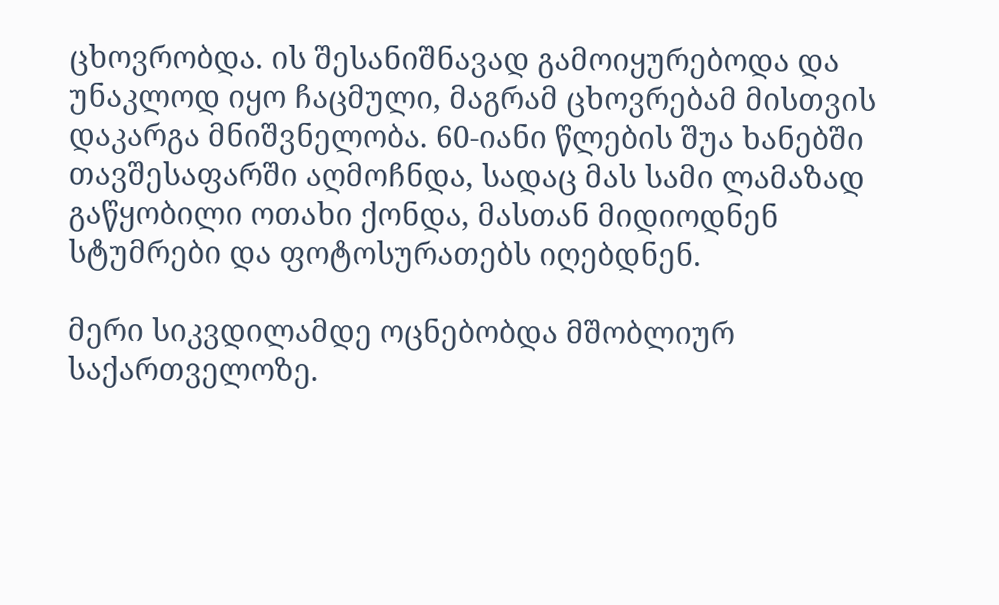ცხოვრობდა. ის შესანიშნავად გამოიყურებოდა და უნაკლოდ იყო ჩაცმული, მაგრამ ცხოვრებამ მისთვის დაკარგა მნიშვნელობა. 60-იანი წლების შუა ხანებში თავშესაფარში აღმოჩნდა, სადაც მას სამი ლამაზად გაწყობილი ოთახი ქონდა, მასთან მიდიოდნენ სტუმრები და ფოტოსურათებს იღებდნენ.

მერი სიკვდილამდე ოცნებობდა მშობლიურ საქართველოზე.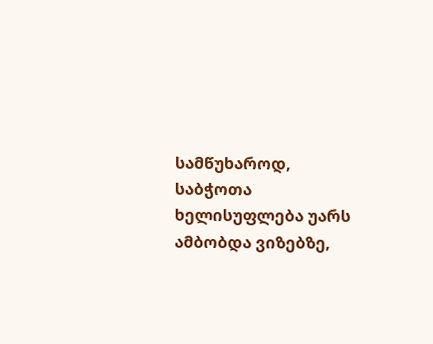სამწუხაროდ, საბჭოთა ხელისუფლება უარს ამბობდა ვიზებზე,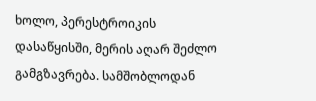ხოლო, პერესტროიკის დასაწყისში, მერის აღარ შეძლო გამგზავრება. სამშობლოდან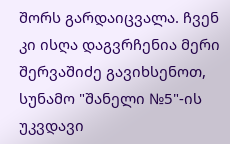შორს გარდაიცვალა. ჩვენ კი ისღა დაგვრჩენია მერი შერვაშიძე გავიხსენოთ, სუნამო "შანელი №5"-ის უკვდავი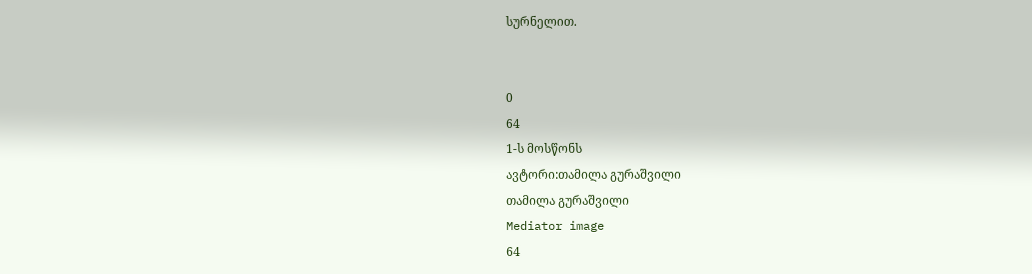სურნელით.


0
64
1-ს მოსწონს
ავტორი:თამილა გურაშვილი
თამილა გურაშვილი
Mediator image
64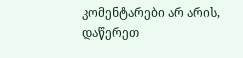კომენტარები არ არის, დაწერეთ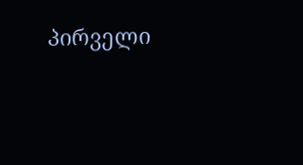პირველი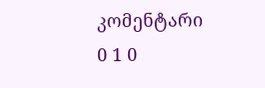კომენტარი
0 1 0